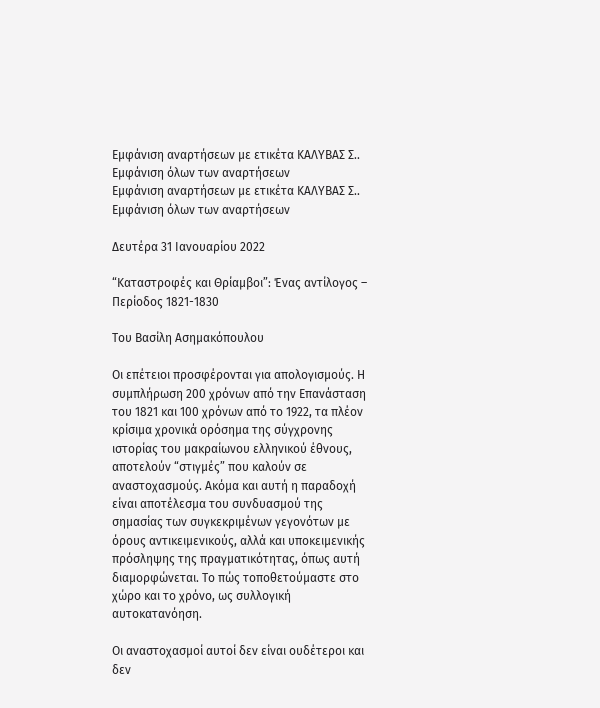Εμφάνιση αναρτήσεων με ετικέτα ΚΑΛΥΒΑΣ Σ.. Εμφάνιση όλων των αναρτήσεων
Εμφάνιση αναρτήσεων με ετικέτα ΚΑΛΥΒΑΣ Σ.. Εμφάνιση όλων των αναρτήσεων

Δευτέρα 31 Ιανουαρίου 2022

“Καταστροφές και Θρίαμβοι”: Ένας αντίλογος – Περίοδος 1821-1830

Του Βασίλη Ασημακόπουλου

Οι επέτειοι προσφέρονται για απολογισμούς. Η συμπλήρωση 200 χρόνων από την Επανάσταση του 1821 και 100 χρόνων από το 1922, τα πλέον κρίσιμα χρονικά ορόσημα της σύγχρονης ιστορίας του μακραίωνου ελληνικού έθνους, αποτελούν “στιγμές” που καλούν σε αναστοχασμούς. Ακόμα και αυτή η παραδοχή είναι αποτέλεσμα του συνδυασμού της σημασίας των συγκεκριμένων γεγονότων με όρους αντικειμενικούς, αλλά και υποκειμενικής πρόσληψης της πραγματικότητας, όπως αυτή διαμορφώνεται. Το πώς τοποθετούμαστε στο χώρο και το χρόνο, ως συλλογική αυτοκατανόηση.

Οι αναστοχασμοί αυτοί δεν είναι ουδέτεροι και δεν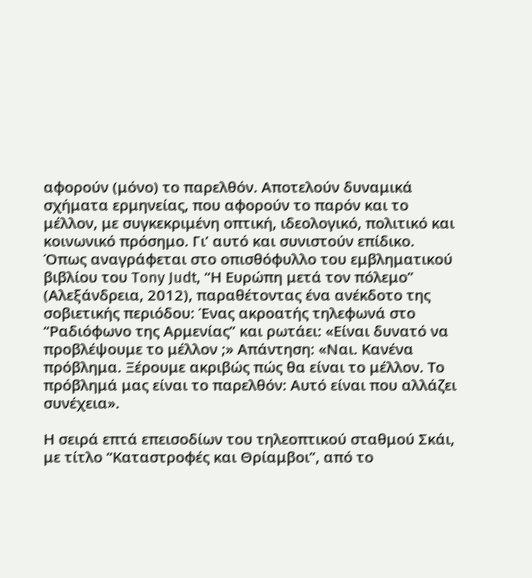αφορούν (μόνο) το παρελθόν. Αποτελούν δυναμικά σχήματα ερμηνείας, που αφορούν το παρόν και το μέλλον, με συγκεκριμένη οπτική, ιδεολογικό, πολιτικό και κοινωνικό πρόσημο. Γι’ αυτό και συνιστούν επίδικο. Όπως αναγράφεται στο οπισθόφυλλο του εμβληματικού βιβλίου του Tony Judt, “Η Ευρώπη μετά τον πόλεμο” (Αλεξάνδρεια, 2012), παραθέτοντας ένα ανέκδοτο της σοβιετικής περιόδου: Ένας ακροατής τηλεφωνά στο “Ραδιόφωνο της Αρμενίας” και ρωτάει: «Είναι δυνατό να προβλέψουμε το μέλλον ;» Απάντηση: «Ναι. Κανένα πρόβλημα. Ξέρουμε ακριβώς πώς θα είναι το μέλλον. Το πρόβλημά μας είναι το παρελθόν: Αυτό είναι που αλλάζει συνέχεια».

Η σειρά επτά επεισοδίων του τηλεοπτικού σταθμού Σκάι, με τίτλο “Καταστροφές και Θρίαμβοι”, από το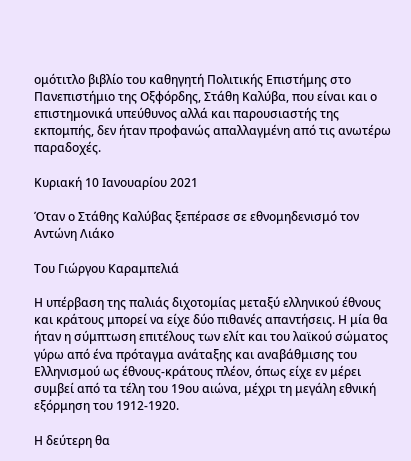ομότιτλο βιβλίο του καθηγητή Πολιτικής Επιστήμης στο Πανεπιστήμιο της Οξφόρδης, Στάθη Καλύβα, που είναι και ο επιστημονικά υπεύθυνος αλλά και παρουσιαστής της εκπομπής, δεν ήταν προφανώς απαλλαγμένη από τις ανωτέρω παραδοχές.

Κυριακή 10 Ιανουαρίου 2021

Όταν ο Στάθης Καλύβας ξεπέρασε σε εθνομηδενισμό τον Αντώνη Λιάκο

Του Γιώργου Καραμπελιά

Η υπέρβαση της παλιάς διχοτομίας μεταξύ ελληνικού έθνους και κράτους μπορεί να είχε δύο πιθανές απαντήσεις. Η μία θα ήταν η σύμπτωση επιτέλους των ελίτ και του λαϊκού σώματος γύρω από ένα πρόταγμα ανάταξης και αναβάθμισης του Ελληνισμού ως έθνους-κράτους πλέον, όπως είχε εν μέρει συμβεί από τα τέλη του 19ου αιώνα, μέχρι τη μεγάλη εθνική εξόρμηση του 1912-1920.

Η δεύτερη θα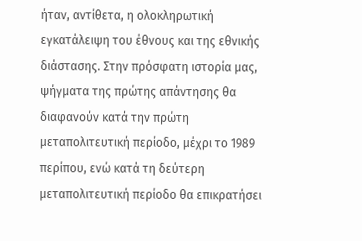ήταν, αντίθετα, η ολοκληρωτική εγκατάλειψη του έθνους και της εθνικής διάστασης. Στην πρόσφατη ιστορία μας, ψήγματα της πρώτης απάντησης θα διαφανούν κατά την πρώτη μεταπολιτευτική περίοδο, μέχρι το 1989 περίπου, ενώ κατά τη δεύτερη μεταπολιτευτική περίοδο θα επικρατήσει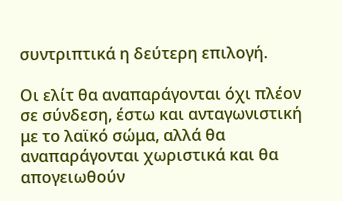συντριπτικά η δεύτερη επιλογή.

Οι ελίτ θα αναπαράγονται όχι πλέον σε σύνδεση, έστω και ανταγωνιστική με το λαϊκό σώμα, αλλά θα αναπαράγονται χωριστικά και θα απογειωθούν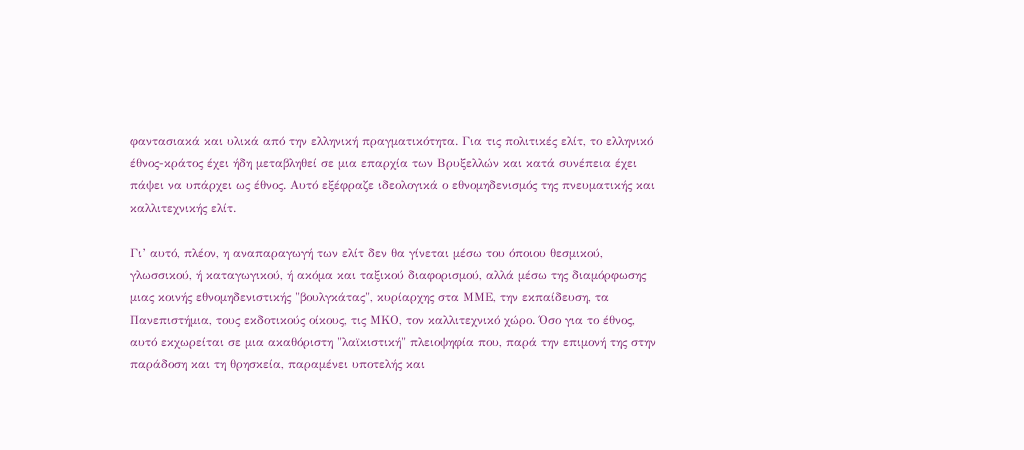φαντασιακά και υλικά από την ελληνική πραγματικότητα. Για τις πολιτικές ελίτ, το ελληνικό έθνος-κράτος έχει ήδη μεταβληθεί σε μια επαρχία των Βρυξελλών και κατά συνέπεια έχει πάψει να υπάρχει ως έθνος. Αυτό εξέφραζε ιδεολογικά ο εθνομηδενισμός της πνευματικής και καλλιτεχνικής ελίτ.

Γι’ αυτό, πλέον, η αναπαραγωγή των ελίτ δεν θα γίνεται μέσω του όποιου θεσμικού, γλωσσικού, ή καταγωγικού, ή ακόμα και ταξικού διαφορισμού, αλλά μέσω της διαμόρφωσης μιας κοινής εθνομηδενιστικής "βουλγκάτας", κυρίαρχης στα ΜΜΕ, την εκπαίδευση, τα Πανεπιστήμια, τους εκδοτικούς οίκους, τις ΜΚΟ, τον καλλιτεχνικό χώρο. Όσο για το έθνος, αυτό εκχωρείται σε μια ακαθόριστη "λαϊκιστική" πλειοψηφία που, παρά την επιμονή της στην παράδοση και τη θρησκεία, παραμένει υποτελής και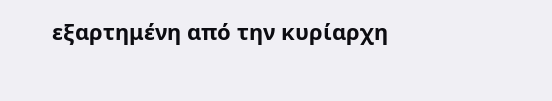εξαρτημένη από την κυρίαρχη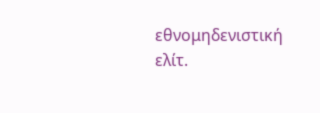εθνομηδενιστική ελίτ.